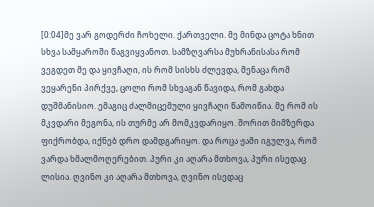[0:04]მე ვარ გოდერძი ჩოხელი. ქართველი. მე მინდა ცოტა ხნით სხვა სამყაროში წაგვიყვანოთ. სამზღვარსა მუხრანისასა რომ ვეგდეთ მე და ყივჩაღი, ის რომ სისხს ძლევდა, მენაცა რომ ვეყარენი პირქვე, ცოლი რომ სხვაგან წავიდა, რომ გახდა დუშმანისიო. ემაგიც ძალმიცემული ყივჩაღი წამოიწია. მე რომ ის მკვდარი მეგონა, ის თურმე არ მომკვდარიყო. შორით მიმზერდა ფიქრობდა, იქნებ დრო დამდგარიყო. და როცა ჟამი იგულვა, რომ ვარდა ხმალმოღერებით. პური კი აღარა მთხოვა, პური ისედაც ლისია. ღვინო კი აღარა მთხოვა, ღვინო ისედაც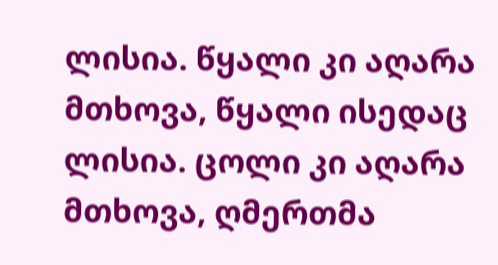ლისია. წყალი კი აღარა მთხოვა, წყალი ისედაც ლისია. ცოლი კი აღარა მთხოვა, ღმერთმა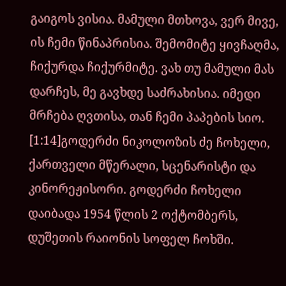გაიგოს ვისია. მამული მთხოვა, ვერ მივე, ის ჩემი წინაპრისია. შემომიტე ყივჩაღმა, ჩიქურდა ჩიქურმიტე. ვახ თუ მამული მას დარჩეს, მე გავხდე საძრახისია. იმედი მრჩება ღვთისა, თან ჩემი პაპების სიო.
[1:14]გოდერძი ნიკოლოზის ძე ჩოხელი, ქართველი მწერალი, სცენარისტი და კინორეჟისორი. გოდერძი ჩოხელი დაიბადა 1954 წლის 2 ოქტომბერს, დუშეთის რაიონის სოფელ ჩოხში.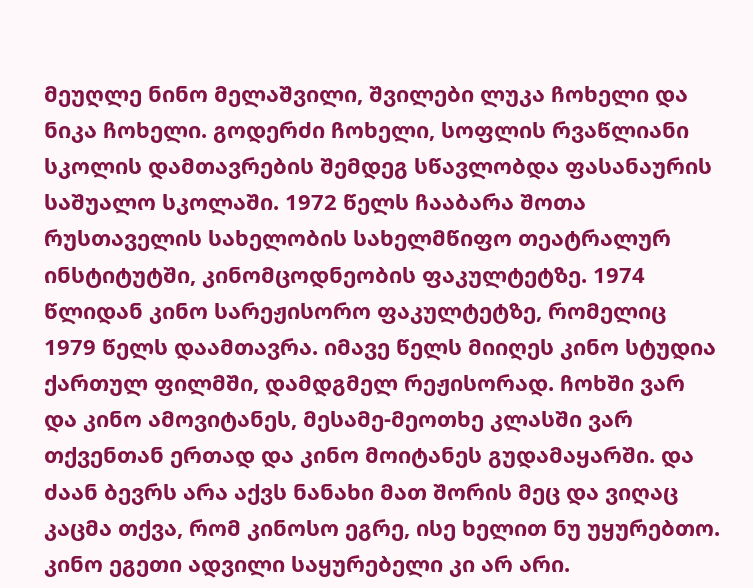მეუღლე ნინო მელაშვილი, შვილები ლუკა ჩოხელი და ნიკა ჩოხელი. გოდერძი ჩოხელი, სოფლის რვაწლიანი სკოლის დამთავრების შემდეგ სწავლობდა ფასანაურის საშუალო სკოლაში. 1972 წელს ჩააბარა შოთა რუსთაველის სახელობის სახელმწიფო თეატრალურ ინსტიტუტში, კინომცოდნეობის ფაკულტეტზე. 1974 წლიდან კინო სარეჟისორო ფაკულტეტზე, რომელიც 1979 წელს დაამთავრა. იმავე წელს მიიღეს კინო სტუდია ქართულ ფილმში, დამდგმელ რეჟისორად. ჩოხში ვარ და კინო ამოვიტანეს, მესამე-მეოთხე კლასში ვარ თქვენთან ერთად და კინო მოიტანეს გუდამაყარში. და ძაან ბევრს არა აქვს ნანახი მათ შორის მეც და ვიღაც კაცმა თქვა, რომ კინოსო ეგრე, ისე ხელით ნუ უყურებთო. კინო ეგეთი ადვილი საყურებელი კი არ არი.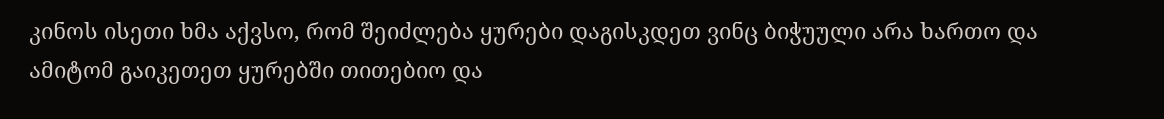კინოს ისეთი ხმა აქვსო, რომ შეიძლება ყურები დაგისკდეთ ვინც ბიჭუული არა ხართო და ამიტომ გაიკეთეთ ყურებში თითებიო და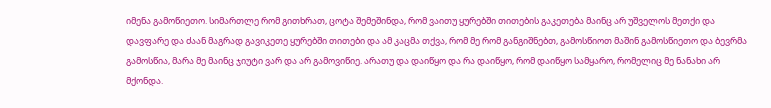იმენა გამოწიეთო. სიმართლე რომ გითხრათ, ცოტა შემეშინდა, რომ ვაითუ ყურებში თითების გაკეთება მაინც არ უშველოს მეთქი და დავფარე და ძაან მაგრად გავიკეთე ყურებში თითები და ამ კაცმა თქვა, რომ მე რომ განგიშნებთ, გამოსწიოთ მაშინ გამოსწიეთო და ბევრმა გამოსწია, მარა მე მაინც ჯიუტი ვარ და არ გამოვიწიე. არათუ და დაიწყო და რა დაიწყო, რომ დაიწყო სამყარო, რომელიც მე ნანახი არ მქონდა.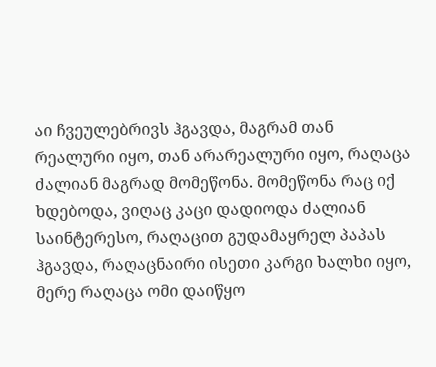აი ჩვეულებრივს ჰგავდა, მაგრამ თან რეალური იყო, თან არარეალური იყო, რაღაცა ძალიან მაგრად მომეწონა. მომეწონა რაც იქ ხდებოდა, ვიღაც კაცი დადიოდა ძალიან საინტერესო, რაღაცით გუდამაყრელ პაპას ჰგავდა, რაღაცნაირი ისეთი კარგი ხალხი იყო, მერე რაღაცა ომი დაიწყო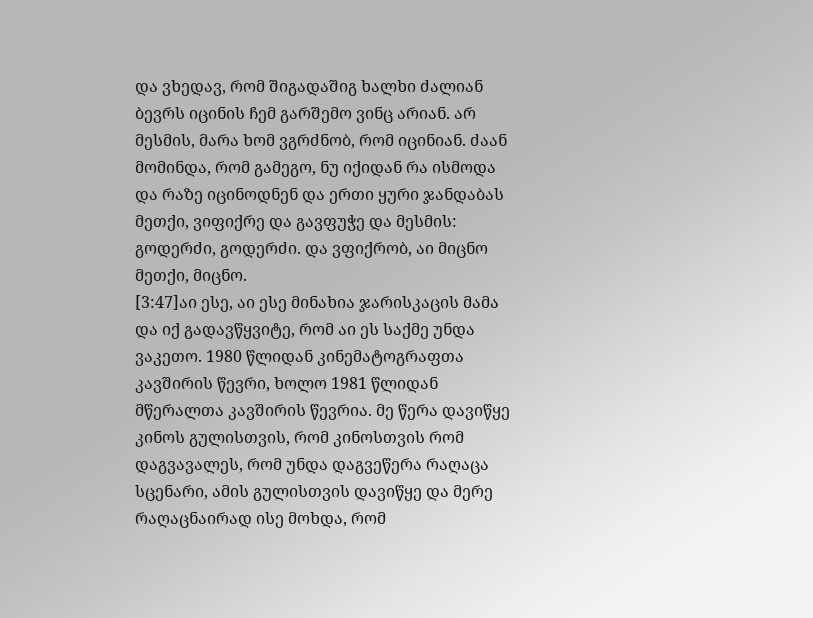და ვხედავ, რომ შიგადაშიგ ხალხი ძალიან ბევრს იცინის ჩემ გარშემო ვინც არიან. არ მესმის, მარა ხომ ვგრძნობ, რომ იცინიან. ძაან მომინდა, რომ გამეგო, ნუ იქიდან რა ისმოდა და რაზე იცინოდნენ და ერთი ყური ჯანდაბას მეთქი, ვიფიქრე და გავფუჭე და მესმის: გოდერძი, გოდერძი. და ვფიქრობ, აი მიცნო მეთქი, მიცნო.
[3:47]აი ესე, აი ესე მინახია ჯარისკაცის მამა და იქ გადავწყვიტე, რომ აი ეს საქმე უნდა ვაკეთო. 1980 წლიდან კინემატოგრაფთა კავშირის წევრი, ხოლო 1981 წლიდან მწერალთა კავშირის წევრია. მე წერა დავიწყე კინოს გულისთვის, რომ კინოსთვის რომ დაგვავალეს, რომ უნდა დაგვეწერა რაღაცა სცენარი, ამის გულისთვის დავიწყე და მერე რაღაცნაირად ისე მოხდა, რომ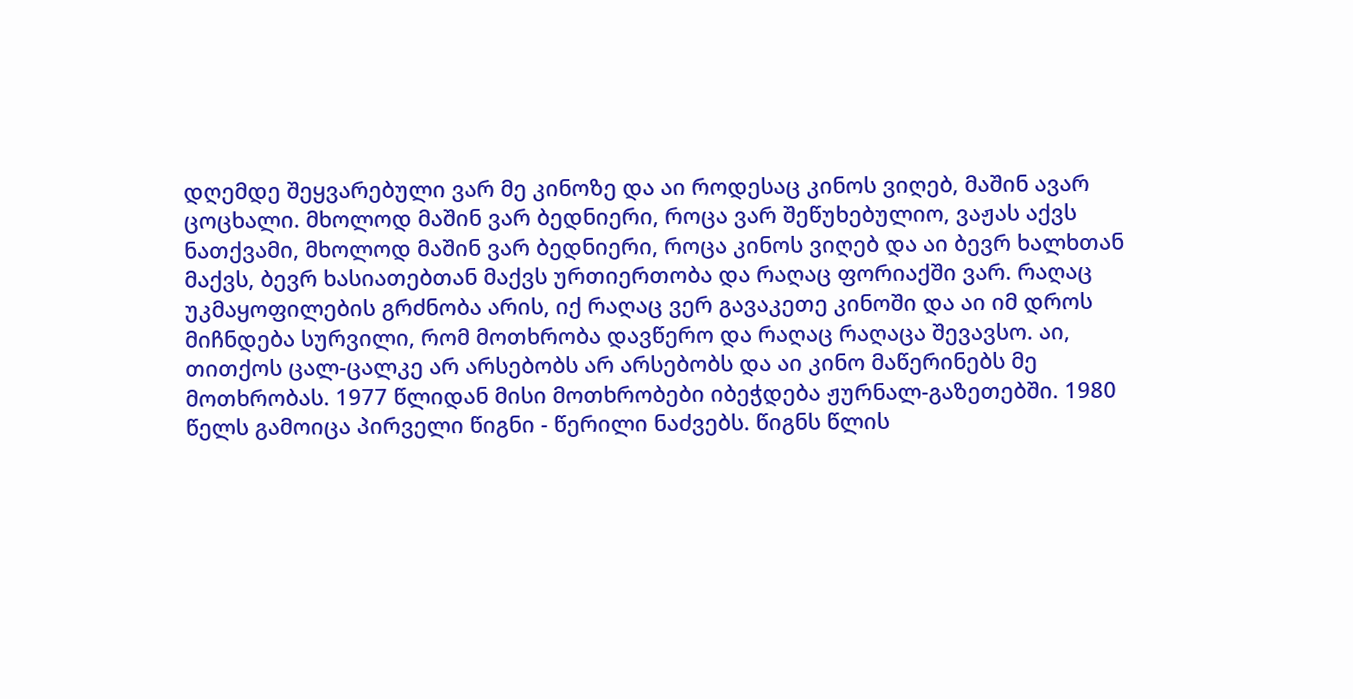დღემდე შეყვარებული ვარ მე კინოზე და აი როდესაც კინოს ვიღებ, მაშინ ავარ ცოცხალი. მხოლოდ მაშინ ვარ ბედნიერი, როცა ვარ შეწუხებულიო, ვაჟას აქვს ნათქვამი, მხოლოდ მაშინ ვარ ბედნიერი, როცა კინოს ვიღებ და აი ბევრ ხალხთან მაქვს, ბევრ ხასიათებთან მაქვს ურთიერთობა და რაღაც ფორიაქში ვარ. რაღაც უკმაყოფილების გრძნობა არის, იქ რაღაც ვერ გავაკეთე კინოში და აი იმ დროს მიჩნდება სურვილი, რომ მოთხრობა დავწერო და რაღაც რაღაცა შევავსო. აი, თითქოს ცალ-ცალკე არ არსებობს არ არსებობს და აი კინო მაწერინებს მე მოთხრობას. 1977 წლიდან მისი მოთხრობები იბეჭდება ჟურნალ-გაზეთებში. 1980 წელს გამოიცა პირველი წიგნი - წერილი ნაძვებს. წიგნს წლის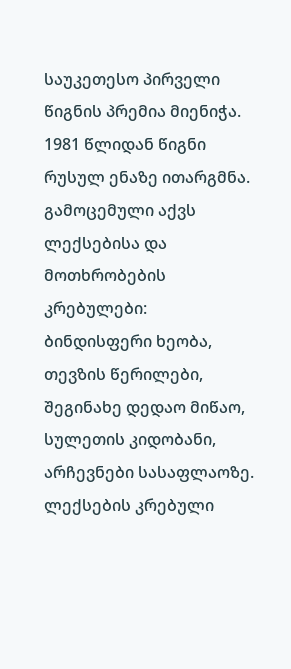საუკეთესო პირველი წიგნის პრემია მიენიჭა. 1981 წლიდან წიგნი რუსულ ენაზე ითარგმნა. გამოცემული აქვს ლექსებისა და მოთხრობების კრებულები: ბინდისფერი ხეობა, თევზის წერილები, შეგინახე დედაო მიწაო, სულეთის კიდობანი, არჩევნები სასაფლაოზე. ლექსების კრებული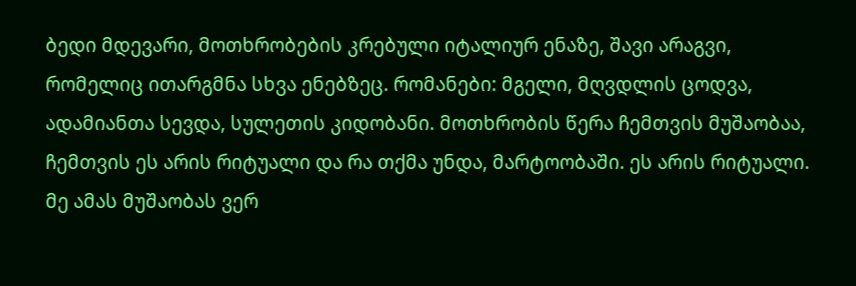ბედი მდევარი, მოთხრობების კრებული იტალიურ ენაზე, შავი არაგვი, რომელიც ითარგმნა სხვა ენებზეც. რომანები: მგელი, მღვდლის ცოდვა, ადამიანთა სევდა, სულეთის კიდობანი. მოთხრობის წერა ჩემთვის მუშაობაა, ჩემთვის ეს არის რიტუალი და რა თქმა უნდა, მარტოობაში. ეს არის რიტუალი. მე ამას მუშაობას ვერ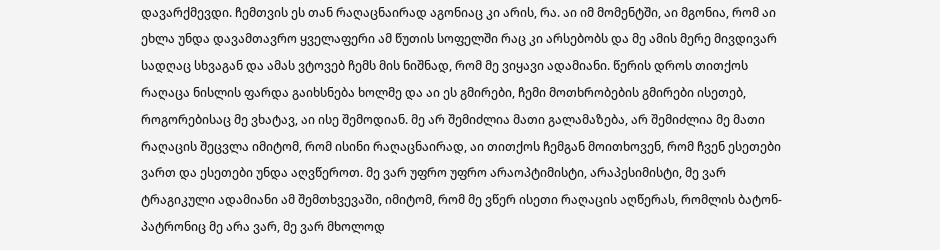დავარქმევდი. ჩემთვის ეს თან რაღაცნაირად აგონიაც კი არის, რა. აი იმ მომენტში, აი მგონია, რომ აი ეხლა უნდა დავამთავრო ყველაფერი ამ წუთის სოფელში რაც კი არსებობს და მე ამის მერე მივდივარ სადღაც სხვაგან და ამას ვტოვებ ჩემს მის ნიშნად, რომ მე ვიყავი ადამიანი. წერის დროს თითქოს რაღაცა ნისლის ფარდა გაიხსნება ხოლმე და აი ეს გმირები, ჩემი მოთხრობების გმირები ისეთებ, როგორებისაც მე ვხატავ, აი ისე შემოდიან. მე არ შემიძლია მათი გალამაზება, არ შემიძლია მე მათი რაღაცის შეცვლა იმიტომ, რომ ისინი რაღაცნაირად, აი თითქოს ჩემგან მოითხოვენ, რომ ჩვენ ესეთები ვართ და ესეთები უნდა აღვწეროთ. მე ვარ უფრო უფრო არაოპტიმისტი, არაპესიმისტი, მე ვარ ტრაგიკული ადამიანი ამ შემთხვევაში, იმიტომ, რომ მე ვწერ ისეთი რაღაცის აღწერას, რომლის ბატონ-პატრონიც მე არა ვარ, მე ვარ მხოლოდ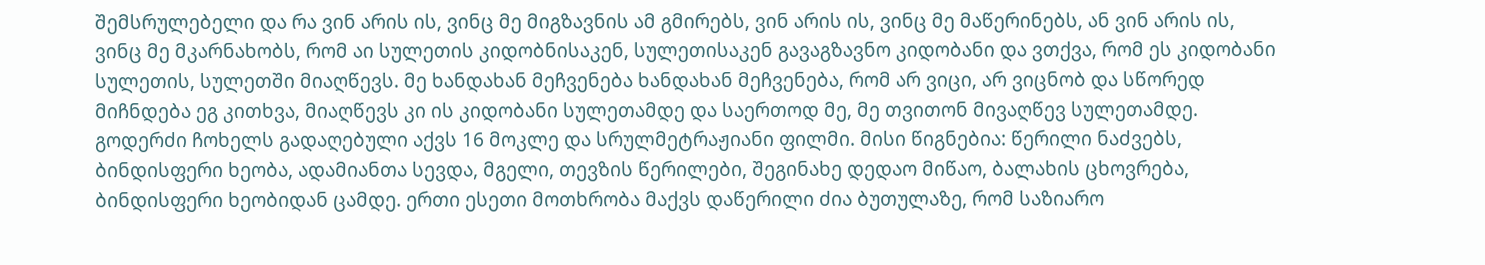შემსრულებელი და რა ვინ არის ის, ვინც მე მიგზავნის ამ გმირებს, ვინ არის ის, ვინც მე მაწერინებს, ან ვინ არის ის, ვინც მე მკარნახობს, რომ აი სულეთის კიდობნისაკენ, სულეთისაკენ გავაგზავნო კიდობანი და ვთქვა, რომ ეს კიდობანი სულეთის, სულეთში მიაღწევს. მე ხანდახან მეჩვენება ხანდახან მეჩვენება, რომ არ ვიცი, არ ვიცნობ და სწორედ მიჩნდება ეგ კითხვა, მიაღწევს კი ის კიდობანი სულეთამდე და საერთოდ მე, მე თვითონ მივაღწევ სულეთამდე. გოდერძი ჩოხელს გადაღებული აქვს 16 მოკლე და სრულმეტრაჟიანი ფილმი. მისი წიგნებია: წერილი ნაძვებს, ბინდისფერი ხეობა, ადამიანთა სევდა, მგელი, თევზის წერილები, შეგინახე დედაო მიწაო, ბალახის ცხოვრება, ბინდისფერი ხეობიდან ცამდე. ერთი ესეთი მოთხრობა მაქვს დაწერილი ძია ბუთულაზე, რომ საზიარო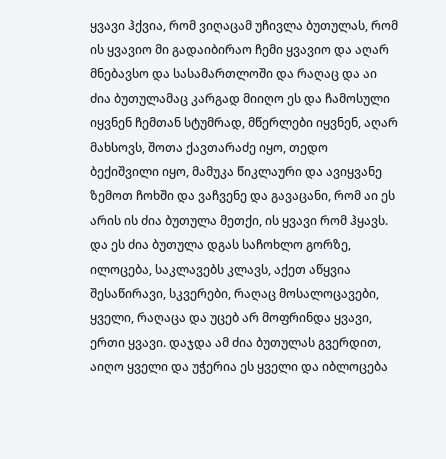ყვავი ჰქვია, რომ ვიღაცამ უჩივლა ბუთულას, რომ ის ყვავიო მი გადაიბირაო ჩემი ყვავიო და აღარ მნებავსო და სასამართლოში და რაღაც და აი ძია ბუთულამაც კარგად მიიღო ეს და ჩამოსული იყვნენ ჩემთან სტუმრად, მწერლები იყვნენ, აღარ მახსოვს, შოთა ქავთარაძე იყო, თედო ბექიშვილი იყო, მამუკა წიკლაური და ავიყვანე ზემოთ ჩოხში და ვაჩვენე და გავაცანი, რომ აი ეს არის ის ძია ბუთულა მეთქი, ის ყვავი რომ ჰყავს. და ეს ძია ბუთულა დგას საჩოხლო გორზე, ილოცება, საკლავებს კლავს, აქეთ აწყვია შესაწირავი, სკვერები, რაღაც მოსალოცავები, ყველი, რაღაცა და უცებ არ მოფრინდა ყვავი, ერთი ყვავი. დაჯდა ამ ძია ბუთულას გვერდით, აიღო ყველი და უჭერია ეს ყველი და იბლოცება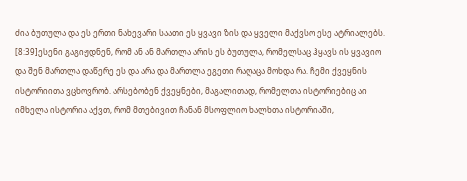ძია ბუთულა და ეს ერთი ნახევარი საათი ეს ყვავი ზის და ყველი მაქვსო ესე ატრიალებს.
[8:39]ესენი გაგიჟდნენ, რომ ან ან მართლა არის ეს ბუთულა, რომელსაც ჰყავს ის ყვავიო და შენ მართლა დაწერე ეს და არა და მართლა ეგეთი რაღაცა მოხდა რა. ჩემი ქვეყნის ისტორიითა ვცხოვრობ. არსებობენ ქვეყნები, მაგალითად, რომელთა ისტორიებიც აი იმხელა ისტორია აქვთ, რომ მთებივით ჩანან მსოფლიო ხალხთა ისტორიაში,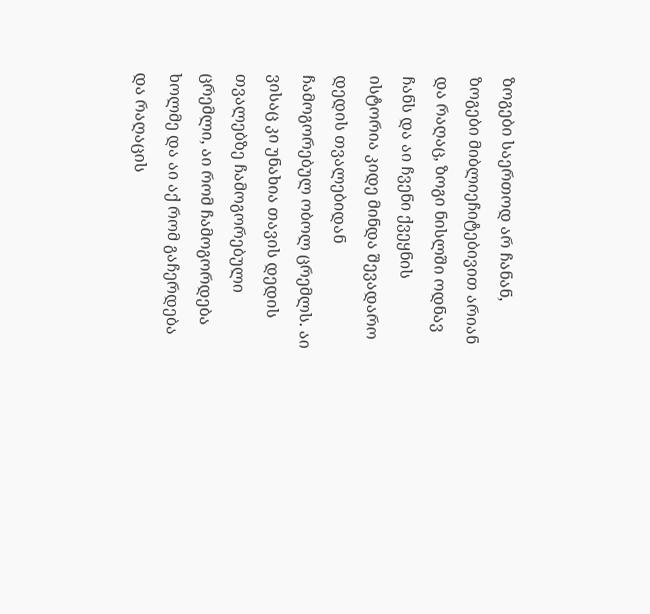ზოგები საერთოდ არ ჩანან, ზოგები მიბლიეჩიტებივით არიან და რაღაც, ზოგი ნისლში ოდნავ ჩანს და აი ჩვენი ქვეყნის ისტორია კიდე მინდა შევადარო დედის თვალებიდან ჩამოგორებულ ობოლ ცრემლს. აი ვისაც კი უნახია თავის დედის თვალებზე ჩამოგორებული ცრემლი, აი რომ ჩამოგორდება ხოლმე და აი აქ რომ გაჩერდება და რაღაცის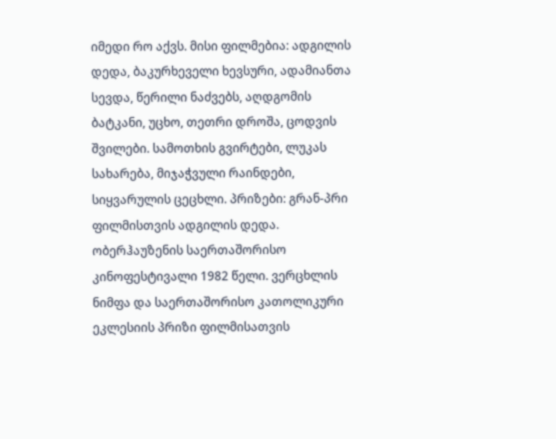იმედი რო აქვს. მისი ფილმებია: ადგილის დედა, ბაკურხეველი ხევსური, ადამიანთა სევდა, წერილი ნაძვებს, აღდგომის ბატკანი, უცხო, თეთრი დროშა, ცოდვის შვილები. სამოთხის გვირტები, ლუკას სახარება, მიჯაჭვული რაინდები, სიყვარულის ცეცხლი. პრიზები: გრან-პრი ფილმისთვის ადგილის დედა. ობერჰაუზენის საერთაშორისო კინოფესტივალი 1982 წელი. ვერცხლის ნიმფა და საერთაშორისო კათოლიკური ეკლესიის პრიზი ფილმისათვის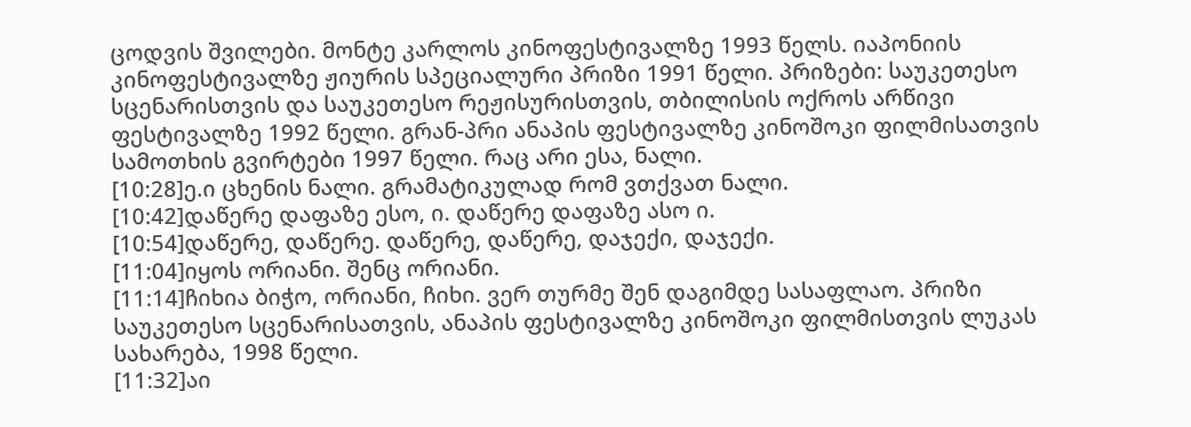ცოდვის შვილები. მონტე კარლოს კინოფესტივალზე 1993 წელს. იაპონიის კინოფესტივალზე ჟიურის სპეციალური პრიზი 1991 წელი. პრიზები: საუკეთესო სცენარისთვის და საუკეთესო რეჟისურისთვის, თბილისის ოქროს არწივი ფესტივალზე 1992 წელი. გრან-პრი ანაპის ფესტივალზე კინოშოკი ფილმისათვის სამოთხის გვირტები 1997 წელი. რაც არი ესა, ნალი.
[10:28]ე.ი ცხენის ნალი. გრამატიკულად რომ ვთქვათ ნალი.
[10:42]დაწერე დაფაზე ესო, ი. დაწერე დაფაზე ასო ი.
[10:54]დაწერე, დაწერე. დაწერე, დაწერე, დაჯექი, დაჯექი.
[11:04]იყოს ორიანი. შენც ორიანი.
[11:14]ჩიხია ბიჭო, ორიანი, ჩიხი. ვერ თურმე შენ დაგიმდე სასაფლაო. პრიზი საუკეთესო სცენარისათვის, ანაპის ფესტივალზე კინოშოკი ფილმისთვის ლუკას სახარება, 1998 წელი.
[11:32]აი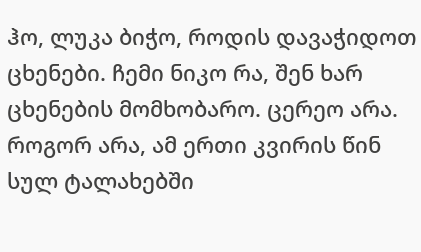ჰო, ლუკა ბიჭო, როდის დავაჭიდოთ ცხენები. ჩემი ნიკო რა, შენ ხარ ცხენების მომხობარო. ცერეო არა. როგორ არა, ამ ერთი კვირის წინ სულ ტალახებში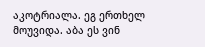აკოტრიალა. ეგ ერთხელ მოუვიდა. აბა ეს ვინ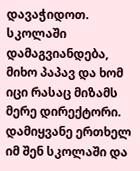დავაჭიდოთ. სკოლაში დამაგვიანდება, მიხო პაპავ და ხომ იცი რასაც მიზამს მერე დირექტორი. დამიყვანე ერთხელ იმ შენ სკოლაში და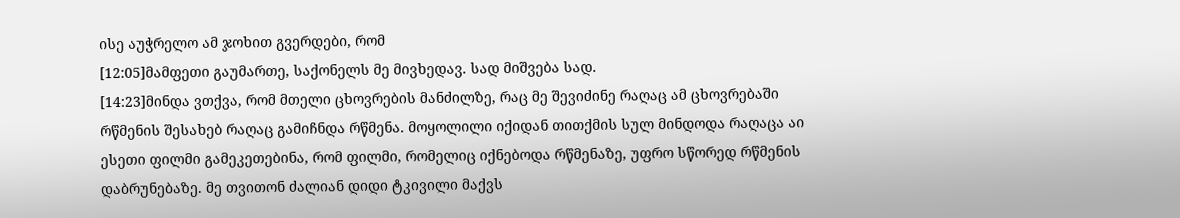ისე აუჭრელო ამ ჯოხით გვერდები, რომ
[12:05]მამფეთი გაუმართე, საქონელს მე მივხედავ. სად მიშვება სად.
[14:23]მინდა ვთქვა, რომ მთელი ცხოვრების მანძილზე, რაც მე შევიძინე რაღაც ამ ცხოვრებაში რწმენის შესახებ რაღაც გამიჩნდა რწმენა. მოყოლილი იქიდან თითქმის სულ მინდოდა რაღაცა აი ესეთი ფილმი გამეკეთებინა, რომ ფილმი, რომელიც იქნებოდა რწმენაზე, უფრო სწორედ რწმენის დაბრუნებაზე. მე თვითონ ძალიან დიდი ტკივილი მაქვს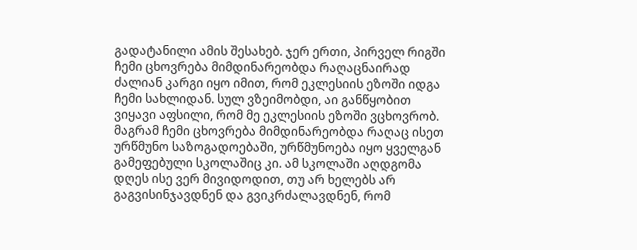გადატანილი ამის შესახებ. ჯერ ერთი, პირველ რიგში ჩემი ცხოვრება მიმდინარეობდა რაღაცნაირად ძალიან კარგი იყო იმით, რომ ეკლესიის ეზოში იდგა ჩემი სახლიდან. სულ ვზეიმობდი, აი განწყობით ვიყავი აფსილი, რომ მე ეკლესიის ეზოში ვცხოვრობ. მაგრამ ჩემი ცხოვრება მიმდინარეობდა რაღაც ისეთ ურწმუნო საზოგადოებაში, ურწმუნოება იყო ყველგან გამეფებული სკოლაშიც კი. ამ სკოლაში აღდგომა დღეს ისე ვერ მივიდოდით, თუ არ ხელებს არ გაგვისინჯავდნენ და გვიკრძალავდნენ, რომ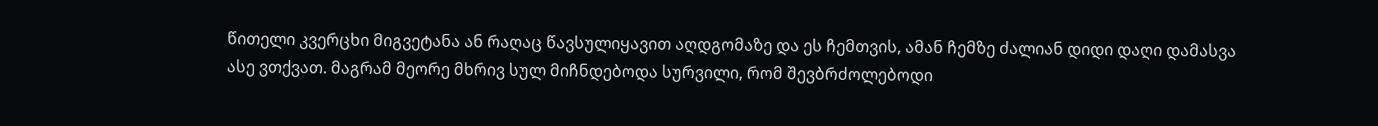წითელი კვერცხი მიგვეტანა ან რაღაც წავსულიყავით აღდგომაზე და ეს ჩემთვის, ამან ჩემზე ძალიან დიდი დაღი დამასვა ასე ვთქვათ. მაგრამ მეორე მხრივ სულ მიჩნდებოდა სურვილი, რომ შევბრძოლებოდი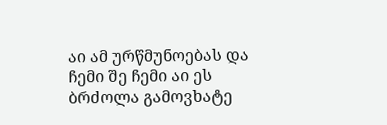აი ამ ურწმუნოებას და ჩემი შე ჩემი აი ეს ბრძოლა გამოვხატე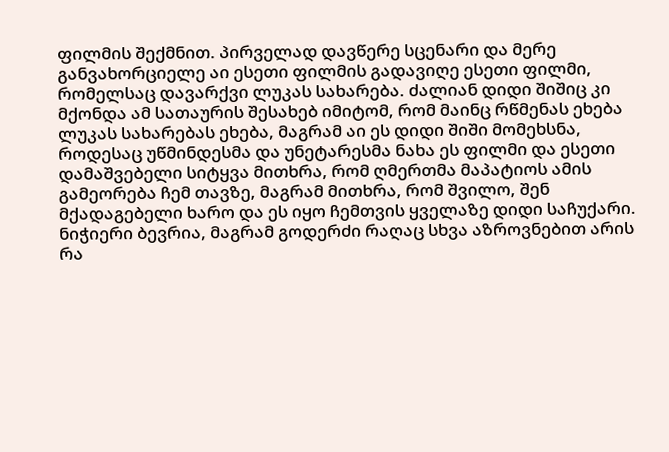ფილმის შექმნით. პირველად დავწერე სცენარი და მერე განვახორციელე აი ესეთი ფილმის გადავიღე ესეთი ფილმი, რომელსაც დავარქვი ლუკას სახარება. ძალიან დიდი შიშიც კი მქონდა ამ სათაურის შესახებ იმიტომ, რომ მაინც რწმენას ეხება ლუკას სახარებას ეხება, მაგრამ აი ეს დიდი შიში მომეხსნა, როდესაც უწმინდესმა და უნეტარესმა ნახა ეს ფილმი და ესეთი დამაშვებელი სიტყვა მითხრა, რომ ღმერთმა მაპატიოს ამის გამეორება ჩემ თავზე, მაგრამ მითხრა, რომ შვილო, შენ მქადაგებელი ხარო და ეს იყო ჩემთვის ყველაზე დიდი საჩუქარი. ნიჭიერი ბევრია, მაგრამ გოდერძი რაღაც სხვა აზროვნებით არის რა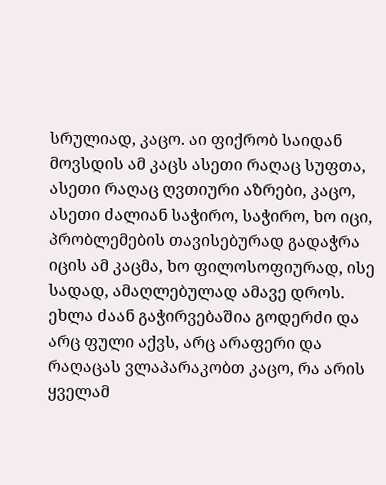სრულიად, კაცო. აი ფიქრობ საიდან მოვსდის ამ კაცს ასეთი რაღაც სუფთა, ასეთი რაღაც ღვთიური აზრები, კაცო, ასეთი ძალიან საჭირო, საჭირო, ხო იცი, პრობლემების თავისებურად გადაჭრა იცის ამ კაცმა, ხო ფილოსოფიურად, ისე სადად, ამაღლებულად ამავე დროს. ეხლა ძაან გაჭირვებაშია გოდერძი და არც ფული აქვს, არც არაფერი და რაღაცას ვლაპარაკობთ კაცო, რა არის ყველამ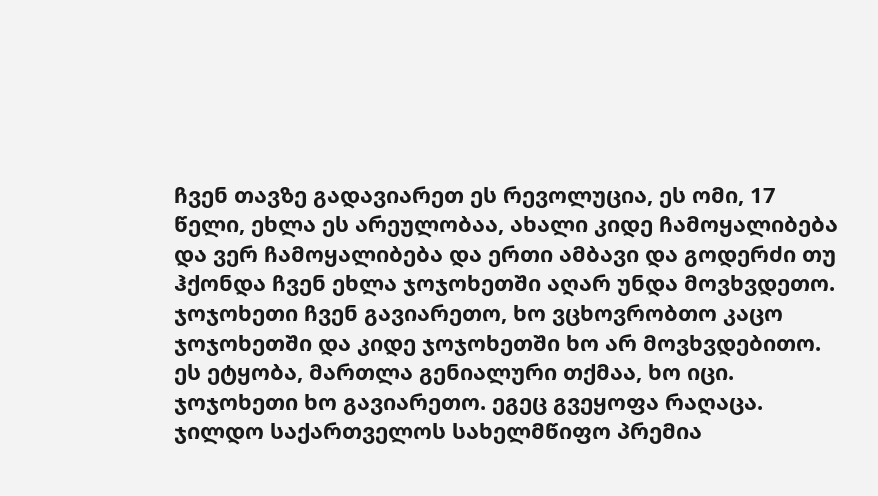ჩვენ თავზე გადავიარეთ ეს რევოლუცია, ეს ომი, 17 წელი, ეხლა ეს არეულობაა, ახალი კიდე ჩამოყალიბება და ვერ ჩამოყალიბება და ერთი ამბავი და გოდერძი თუ ჰქონდა ჩვენ ეხლა ჯოჯოხეთში აღარ უნდა მოვხვდეთო. ჯოჯოხეთი ჩვენ გავიარეთო, ხო ვცხოვრობთო კაცო ჯოჯოხეთში და კიდე ჯოჯოხეთში ხო არ მოვხვდებითო. ეს ეტყობა, მართლა გენიალური თქმაა, ხო იცი. ჯოჯოხეთი ხო გავიარეთო. ეგეც გვეყოფა რაღაცა. ჯილდო საქართველოს სახელმწიფო პრემია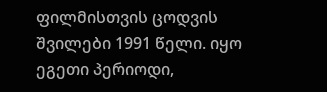ფილმისთვის ცოდვის შვილები 1991 წელი. იყო ეგეთი პერიოდი,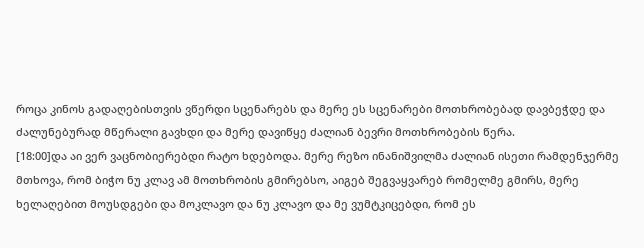როცა კინოს გადაღებისთვის ვწერდი სცენარებს და მერე ეს სცენარები მოთხრობებად დავბეჭდე და ძალუნებურად მწერალი გავხდი და მერე დავიწყე ძალიან ბევრი მოთხრობების წერა.
[18:00]და აი ვერ ვაცნობიერებდი რატო ხდებოდა. მერე რეზო ინანიშვილმა ძალიან ისეთი რამდენჯერმე მთხოვა, რომ ბიჭო ნუ კლავ ამ მოთხრობის გმირებსო, აიგებ შეგვაყვარებ რომელმე გმირს, მერე ხელაღებით მოუსდგები და მოკლავო და ნუ კლავო და მე ვუმტკიცებდი, რომ ეს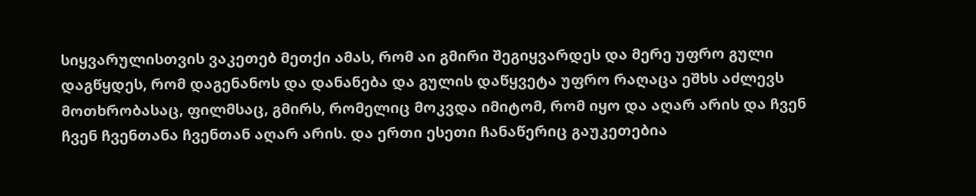სიყვარულისთვის ვაკეთებ მეთქი ამას, რომ აი გმირი შეგიყვარდეს და მერე უფრო გული დაგწყდეს, რომ დაგენანოს და დანანება და გულის დაწყვეტა უფრო რაღაცა ეშხს აძლევს მოთხრობასაც, ფილმსაც, გმირს, რომელიც მოკვდა იმიტომ, რომ იყო და აღარ არის და ჩვენ ჩვენ ჩვენთანა ჩვენთან აღარ არის. და ერთი ესეთი ჩანაწერიც გაუკეთებია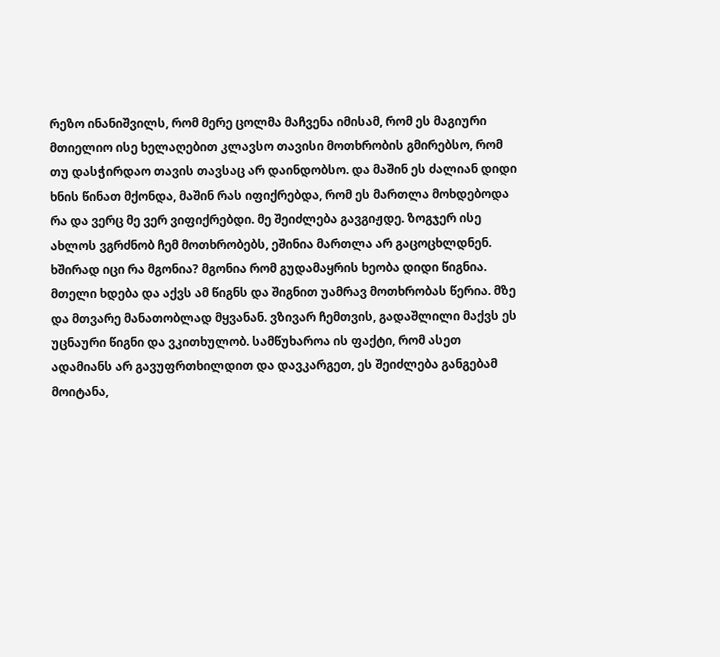რეზო ინანიშვილს, რომ მერე ცოლმა მაჩვენა იმისამ, რომ ეს მაგიური მთიელიო ისე ხელაღებით კლავსო თავისი მოთხრობის გმირებსო, რომ თუ დასჭირდაო თავის თავსაც არ დაინდობსო. და მაშინ ეს ძალიან დიდი ხნის წინათ მქონდა, მაშინ რას იფიქრებდა, რომ ეს მართლა მოხდებოდა რა და ვერც მე ვერ ვიფიქრებდი. მე შეიძლება გავგიჟდე. ზოგჯერ ისე ახლოს ვგრძნობ ჩემ მოთხრობებს, ეშინია მართლა არ გაცოცხლდნენ. ხშირად იცი რა მგონია? მგონია რომ გუდამაყრის ხეობა დიდი წიგნია. მთელი ხდება და აქვს ამ წიგნს და შიგნით უამრავ მოთხრობას წერია. მზე და მთვარე მანათობლად მყვანან. ვზივარ ჩემთვის, გადაშლილი მაქვს ეს უცნაური წიგნი და ვკითხულობ. სამწუხაროა ის ფაქტი, რომ ასეთ ადამიანს არ გავუფრთხილდით და დავკარგეთ, ეს შეიძლება განგებამ მოიტანა,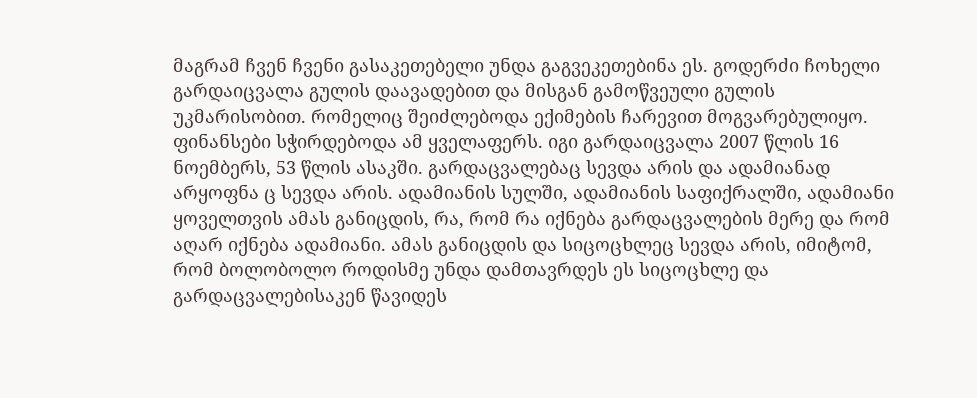მაგრამ ჩვენ ჩვენი გასაკეთებელი უნდა გაგვეკეთებინა ეს. გოდერძი ჩოხელი გარდაიცვალა გულის დაავადებით და მისგან გამოწვეული გულის უკმარისობით. რომელიც შეიძლებოდა ექიმების ჩარევით მოგვარებულიყო. ფინანსები სჭირდებოდა ამ ყველაფერს. იგი გარდაიცვალა 2007 წლის 16 ნოემბერს, 53 წლის ასაკში. გარდაცვალებაც სევდა არის და ადამიანად არყოფნა ც სევდა არის. ადამიანის სულში, ადამიანის საფიქრალში, ადამიანი ყოველთვის ამას განიცდის, რა, რომ რა იქნება გარდაცვალების მერე და რომ აღარ იქნება ადამიანი. ამას განიცდის და სიცოცხლეც სევდა არის, იმიტომ, რომ ბოლობოლო როდისმე უნდა დამთავრდეს ეს სიცოცხლე და გარდაცვალებისაკენ წავიდეს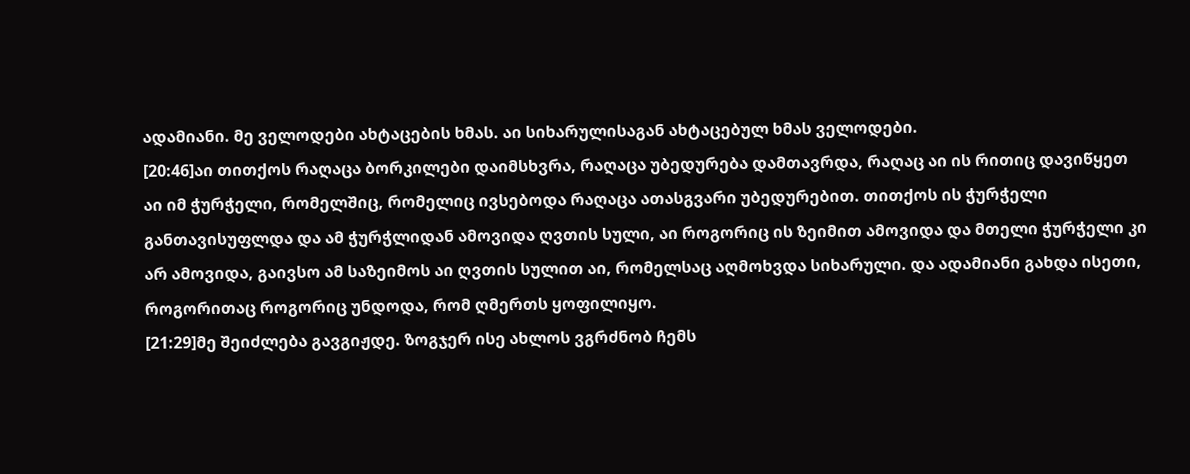ადამიანი. მე ველოდები ახტაცების ხმას. აი სიხარულისაგან ახტაცებულ ხმას ველოდები.
[20:46]აი თითქოს რაღაცა ბორკილები დაიმსხვრა, რაღაცა უბედურება დამთავრდა, რაღაც აი ის რითიც დავიწყეთ აი იმ ჭურჭელი, რომელშიც, რომელიც ივსებოდა რაღაცა ათასგვარი უბედურებით. თითქოს ის ჭურჭელი განთავისუფლდა და ამ ჭურჭლიდან ამოვიდა ღვთის სული, აი როგორიც ის ზეიმით ამოვიდა და მთელი ჭურჭელი კი არ ამოვიდა, გაივსო ამ საზეიმოს აი ღვთის სულით აი, რომელსაც აღმოხვდა სიხარული. და ადამიანი გახდა ისეთი, როგორითაც როგორიც უნდოდა, რომ ღმერთს ყოფილიყო.
[21:29]მე შეიძლება გავგიჟდე. ზოგჯერ ისე ახლოს ვგრძნობ ჩემს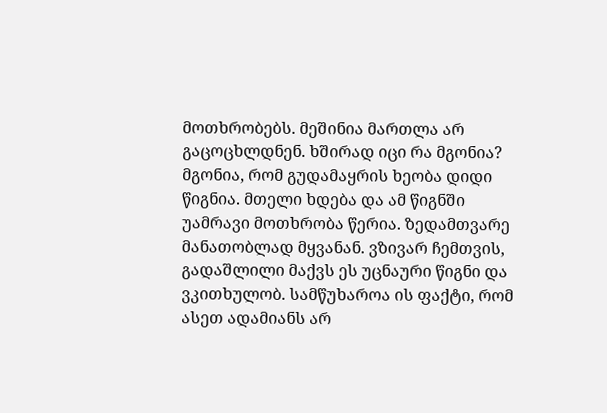მოთხრობებს. მეშინია მართლა არ გაცოცხლდნენ. ხშირად იცი რა მგონია? მგონია, რომ გუდამაყრის ხეობა დიდი წიგნია. მთელი ხდება და ამ წიგნში უამრავი მოთხრობა წერია. ზედამთვარე მანათობლად მყვანან. ვზივარ ჩემთვის, გადაშლილი მაქვს ეს უცნაური წიგნი და ვკითხულობ. სამწუხაროა ის ფაქტი, რომ ასეთ ადამიანს არ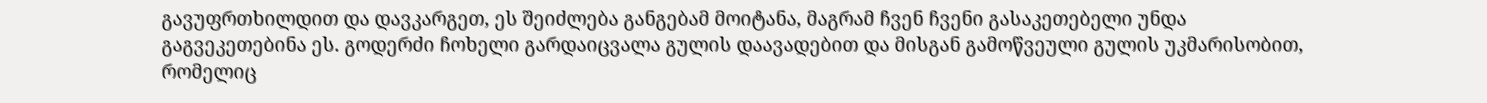გავუფრთხილდით და დავკარგეთ, ეს შეიძლება განგებამ მოიტანა, მაგრამ ჩვენ ჩვენი გასაკეთებელი უნდა გაგვეკეთებინა ეს. გოდერძი ჩოხელი გარდაიცვალა გულის დაავადებით და მისგან გამოწვეული გულის უკმარისობით, რომელიც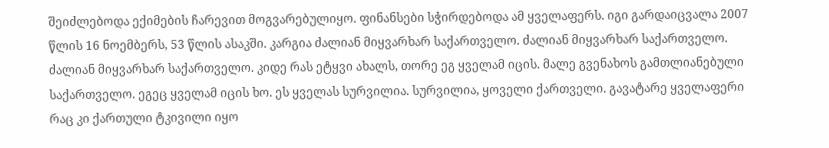შეიძლებოდა ექიმების ჩარევით მოგვარებულიყო. ფინანსები სჭირდებოდა ამ ყველაფერს. იგი გარდაიცვალა 2007 წლის 16 ნოემბერს, 53 წლის ასაკში. კარგია ძალიან მიყვარხარ საქართველო. ძალიან მიყვარხარ საქართველო. ძალიან მიყვარხარ საქართველო. კიდე რას ეტყვი ახალს, თორე ეგ ყველამ იცის. მალე გვენახოს გამთლიანებული საქართველო. ეგეც ყველამ იცის ხო. ეს ყველას სურვილია. სურვილია, ყოველი ქართველი. გავატარე ყველაფერი რაც კი ქართული ტკივილი იყო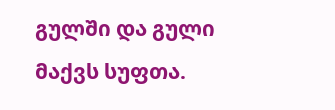გულში და გული მაქვს სუფთა.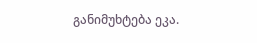განიმუხტება ეკა.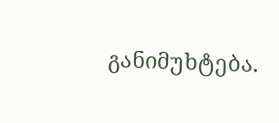განიმუხტება.